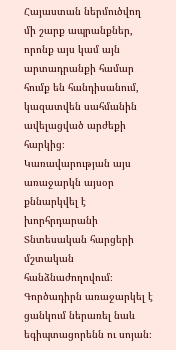Հայաստան ներմուծվող մի շարք ապրանքներ, որոնք այս կամ այն արտադրանքի համար հումք են հանդիսանում, կազատվեն սահմանին ավելացված արժեքի հարկից։ Կառավարության այս առաջարկն այսօր քննարկվել է խորհրդարանի Տնտեսական հարցերի մշտական հանձնաժողովում։ Գործադիրն առաջարկել է ցանկում ներառել նաև եգիպտացորենն ու սոյան։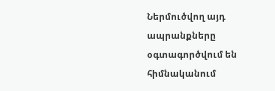Ներմուծվող այդ ապրանքները օգտագործվում են հիմնականում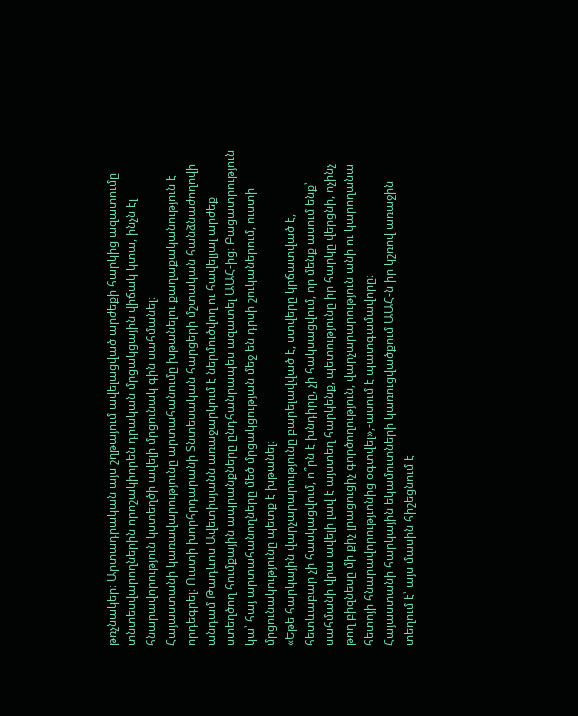թռչնակեր։ Արտադրական այս շղթայում ավելացված արժեքի հարկից ազատումը տնտեսվարողներին որոշակիորեն դրական մրցակցային վիճակ կտա, ինչն էլ հնարավորություն կստեղծի ավելի մրցունակ գին սահմանել։
Հայաստանի կառավարությունը արտահանումը խթանելու քաղաքականություն է որդեգրել։ Ուստի խորհրդարանի Տնտեսական հարցերի մշտական հանձնաժողովի անդամ Թադևոս Ավետիսյանն առաջարկում է ներմուծվող ու հավելյալ արժեք ստեղծող հումքային ապրանքները ընդհանրապես ազատել ԱԱՀ-ից։ Բացատրություն կա՝ հայ արտահանողները մեծ մրցակցության մեջ են դրսի շուկաներում, ուստի մրցունակությունը պետք է խթանել։
«Եթե հարկային վարչարարությունը բարելավված է, ստվերը կրճատված է, հետևաբար չի հասկացվում, ո՞րն է խնդիրը, չի հակսացվում, որ մենք ասում ենք՝ սահմանի վրա ավելի լավ է այստեղ հարկենք, պետությունը իր հարկը վերցնի, ոչինչ թող բիզնեսը մի քիչ լրացուցիչ գործողություն, վարչարարություն անի ու կարողանա հետոյի հնարավորությւոնից օգտվել»,-ասում է պատգամավորը։
Հայաստանի հարկային եկամուտների կառուցվածքում ԱԱՀ-ն իր կշռով առաջին տեղում է՝ այս մասին հիշեցնում է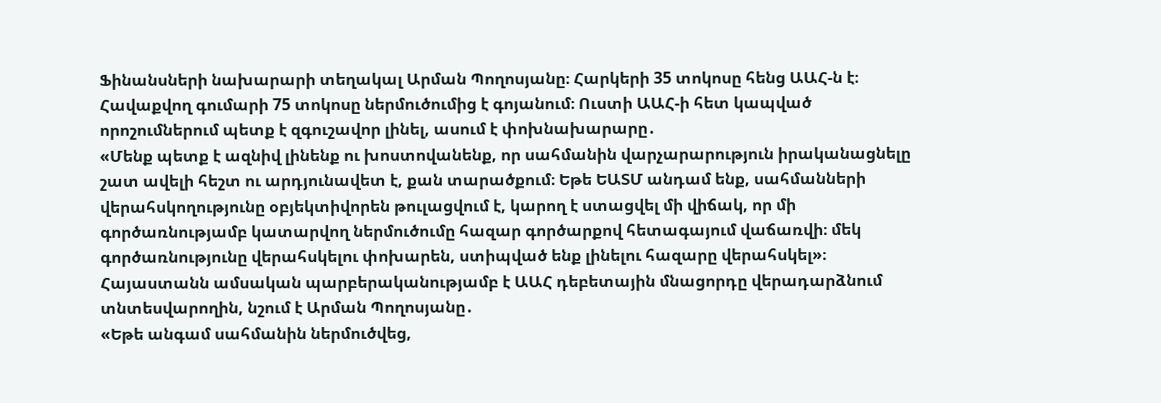Ֆինանսների նախարարի տեղակալ Արման Պողոսյանը։ Հարկերի 35 տոկոսը հենց ԱԱՀ-ն է։ Հավաքվող գումարի 75 տոկոսը ներմուծումից է գոյանում։ Ուստի ԱԱՀ-ի հետ կապված որոշումներում պետք է զգուշավոր լինել, ասում է փոխնախարարը․
«Մենք պետք է ազնիվ լինենք ու խոստովանենք, որ սահմանին վարչարարություն իրականացնելը շատ ավելի հեշտ ու արդյունավետ է, քան տարածքում։ Եթե ԵԱՏՄ անդամ ենք, սահմանների վերահսկողությունը օբյեկտիվորեն թուլացվում է, կարող է ստացվել մի վիճակ, որ մի գործառնությամբ կատարվող ներմուծումը հազար գործարքով հետագայում վաճառվի։ մեկ գործառնությունը վերահսկելու փոխարեն, ստիպված ենք լինելու հազարը վերահսկել»։
Հայաստանն ամսական պարբերականությամբ է ԱԱՀ դեբետային մնացորդը վերադարձնում տնտեսվարողին, նշում է Արման Պողոսյանը․
«Եթե անգամ սահմանին ներմուծվեց,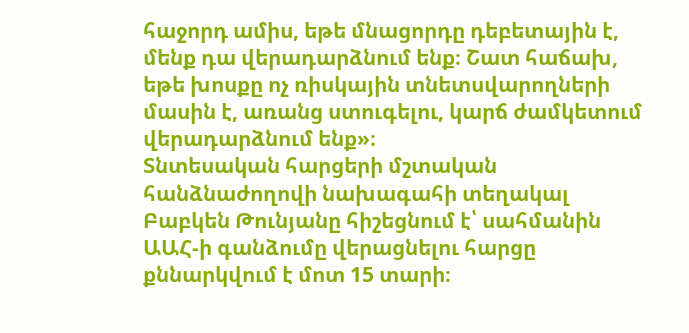հաջորդ ամիս, եթե մնացորդը դեբետային է, մենք դա վերադարձնում ենք։ Շատ հաճախ, եթե խոսքը ոչ ռիսկային տնետսվարողների մասին է, առանց ստուգելու, կարճ ժամկետում վերադարձնում ենք»։
Տնտեսական հարցերի մշտական հանձնաժողովի նախագահի տեղակալ Բաբկեն Թունյանը հիշեցնում է՝ սահմանին ԱԱՀ-ի գանձումը վերացնելու հարցը քննարկվում է մոտ 15 տարի։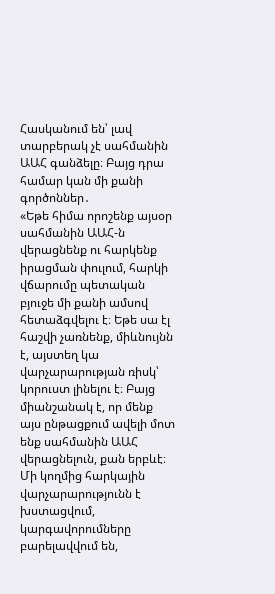Հասկանում են՝ լավ տարբերակ չէ սահմանին ԱԱՀ գանձելը։ Բայց դրա համար կան մի քանի գործոններ․
«Եթե հիմա որոշենք այսօր սահմանին ԱԱՀ-ն վերացնենք ու հարկենք իրացման փուլում, հարկի վճարումը պետական բյուջե մի քանի ամսով հետաձգվելու է։ Եթե սա էլ հաշվի չառնենք, միևնույնն է, այստեղ կա վարչարարության ռիսկ՝ կորուստ լինելու է։ Բայց միանշանակ է, որ մենք այս ընթացքում ավելի մոտ ենք սահմանին ԱԱՀ վերացնելուն, քան երբևէ։ Մի կողմից հարկային վարչարարությունն է խստացվում, կարգավորումները բարելավվում են,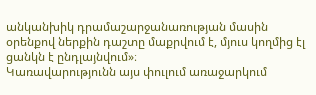անկանխիկ դրամաշարջանառության մասին օրենքով ներքին դաշտը մաքրվում է, մյուս կողմից էլ ցանկն է ընդլայնվում»։
Կառավարությունն այս փուլում առաջարկում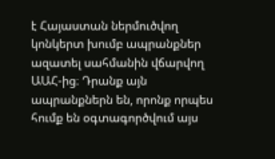է Հայաստան ներմուծվող կոնկերտ խումբ ապրանքներ ազատել սահմանին վճարվող ԱԱՀ-ից։ Դրանք այն ապրանքներն են, որոնք որպես հումք են օգտագործվում այս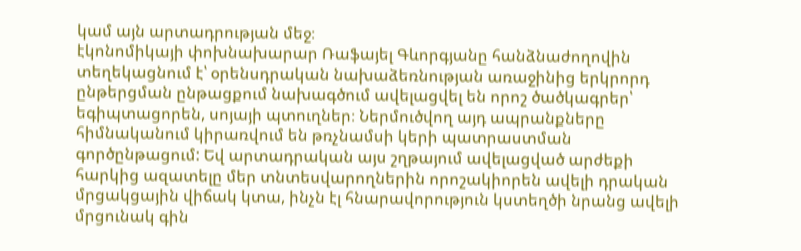կամ այն արտադրության մեջ։
էկոնոմիկայի փոխնախարար Ռաֆայել Գևորգյանը հանձնաժողովին տեղեկացնում է՝ օրենսդրական նախաձեռնության առաջինից երկրորդ ընթերցման ընթացքում նախագծում ավելացվել են որոշ ծածկագրեր՝ եգիպտացորեն, սոյայի պտուղներ։ Ներմուծվող այդ ապրանքները հիմնականում կիրառվում են թռչնամսի կերի պատրաստման գործընթացում: Եվ արտադրական այս շղթայում ավելացված արժեքի հարկից ազատելը մեր տնտեսվարողներին որոշակիորեն ավելի դրական մրցակցային վիճակ կտա, ինչն էլ հնարավորություն կստեղծի նրանց ավելի մրցունակ գին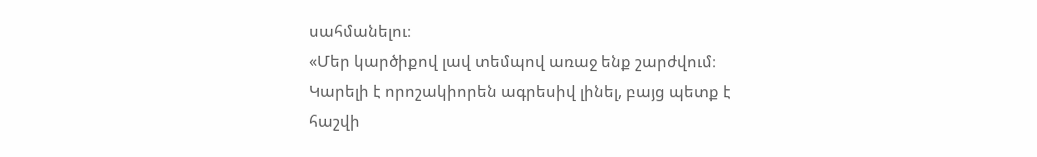սահմանելու։
«Մեր կարծիքով լավ տեմպով առաջ ենք շարժվում։ Կարելի է որոշակիորեն ագրեսիվ լինել, բայց պետք է հաշվի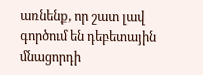առնենք, որ շատ լավ գործում են դեբետային մնացորդի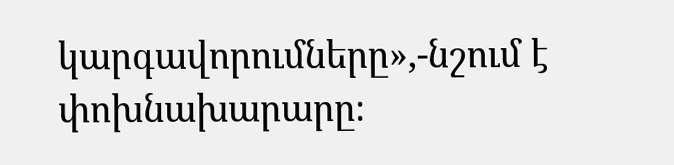կարգավորումները»,-նշում է փոխնախարարը։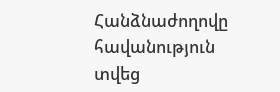Հանձնաժողովը հավանություն տվեց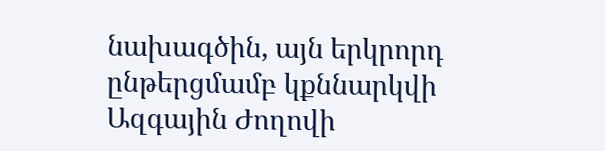նախագծին, այն երկրորդ ընթերցմամբ կքննարկվի Ազգային Ժողովի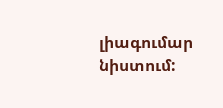լիագումար նիստում: